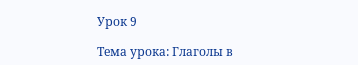Урок 9

Тема урока: Глаголы в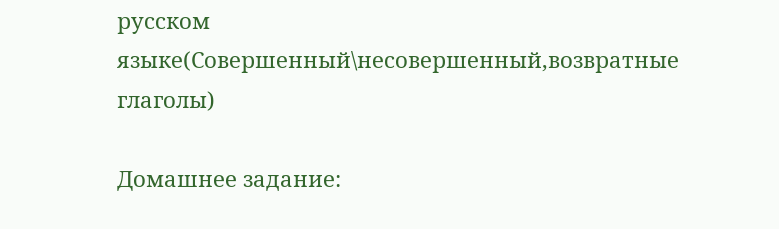русском языке(Совершенный\несовершенный,возвратные глаголы)

Домашнее задание: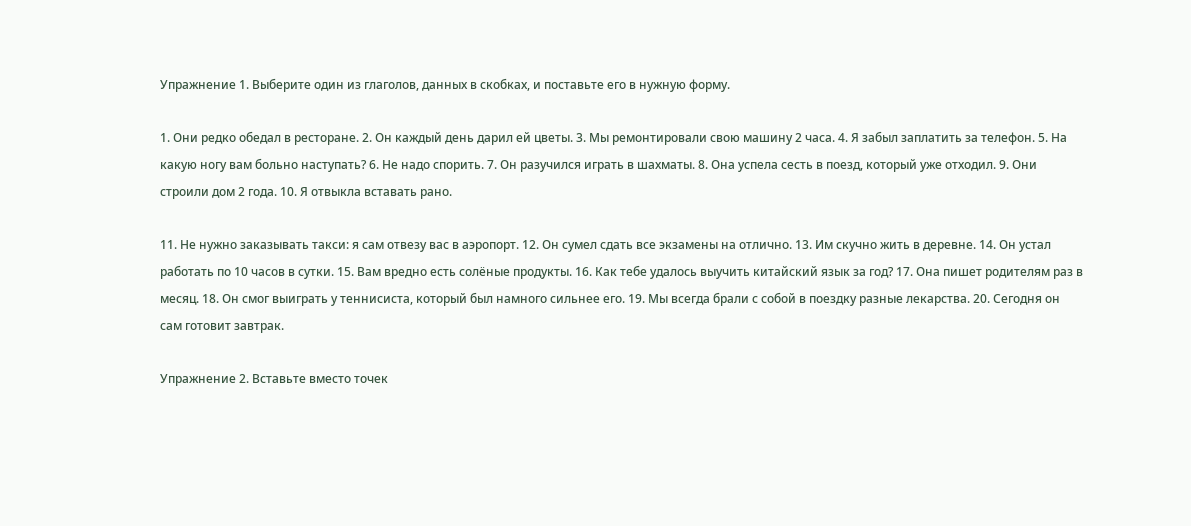Упражнение 1. Выберите один из глаголов, данных в скобках, и поставьте его в нужную форму.

1. Они редко обедал в ресторане. 2. Он каждый день дарил ей цветы. 3. Мы ремонтировали свою машину 2 часа. 4. Я забыл заплатить за телефон. 5. На какую ногу вам больно наступать? 6. Не надо спорить. 7. Он разучился играть в шахматы. 8. Она успела сесть в поезд, который уже отходил. 9. Они строили дом 2 года. 10. Я отвыкла вставать рано.

11. Не нужно заказывать такси: я сам отвезу вас в аэропорт. 12. Он сумел сдать все экзамены на отлично. 13. Им скучно жить в деревне. 14. Он устал работать по 10 часов в сутки. 15. Вам вредно есть солёные продукты. 16. Как тебе удалось выучить китайский язык за год? 17. Она пишет родителям раз в месяц. 18. Он смог выиграть у теннисиста, который был намного сильнее его. 19. Мы всегда брали с собой в поездку разные лекарства. 20. Сегодня он сам готовит завтрак.

Упражнение 2. Вставьте вместо точек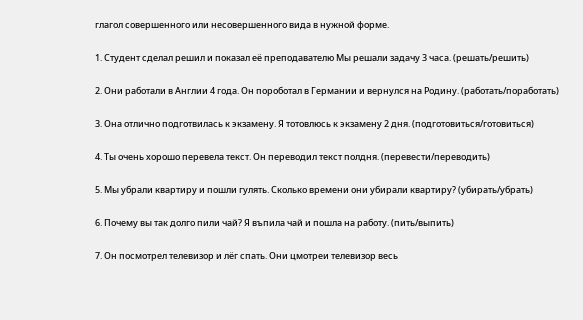глагол совершенного или несовершенного вида в нужной форме.

1. Студент сделал решил и показал её преподавателю Мы решали задачу 3 часа. (решать/решить)

2. Они работали в Англии 4 года. Он пороботал в Германии и вернулся на Родину. (работать/поработать)

3. Она отлично подготвилась к экзамену. Я тотовлюсь к экзамену 2 дня. (подготовиться/готовиться)

4. Ты очень хорошо перевела текст. Он переводил текст полдня. (перевести/переводить)

5. Мы убрали квартиру и пошли гулять. Сколько времени они убирали квартиру? (убирать/убрать)

6. Почему вы так долго пили чай? Я въпила чай и пошла на работу. (пить/выпить)

7. Он посмотрел телевизор и лёг спать. Они цмотреи телевизор весь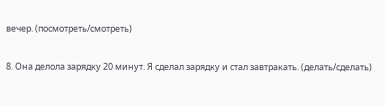вечер. (посмотреть/смотреть)

8. Она делола зарядку 20 минут. Я сделал зарядку и стал завтракать. (делать/сделать)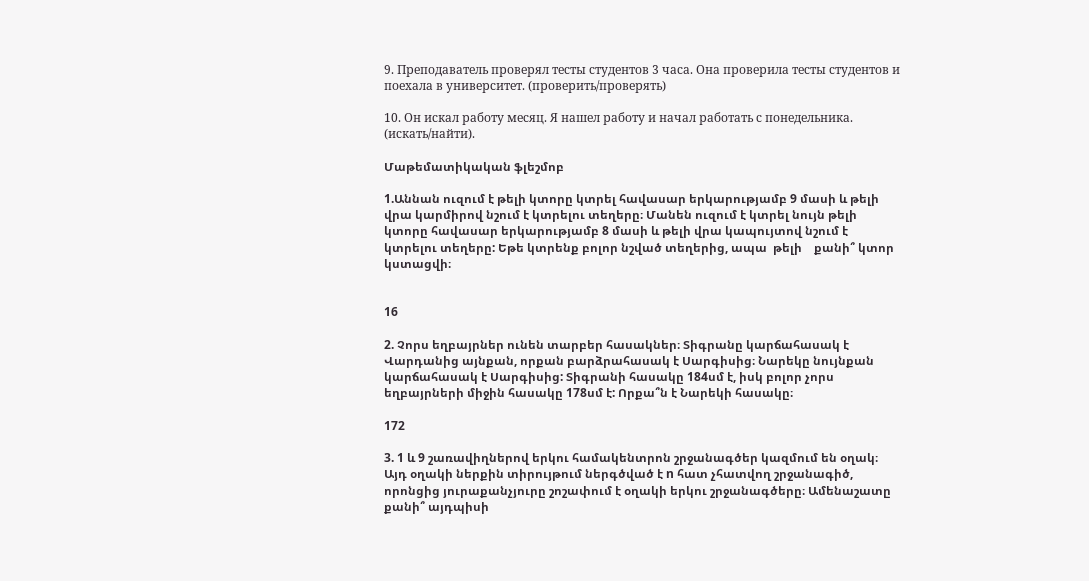9. Преподаватель проверял тесты студентов 3 часа. Она проверила тесты студентов и поехала в университет. (проверить/проверять)

10. Он искал работу месяц. Я нашел работу и начал работать с понедельника. (искать/найти).

Մաթեմատիկական ֆլեշմոբ

1.Աննան ուզում է թելի կտորը կտրել հավասար երկարությամբ 9 մասի և թելի վրա կարմիրով նշում է կտրելու տեղերը։ Մանեն ուզում է կտրել նույն թելի կտորը հավասար երկարությամբ 8 մասի և թելի վրա կապույտով նշում է կտրելու տեղերը: Եթե կտրենք բոլոր նշված տեղերից, ապա  թելի    քանի՞ կտոր կստացվի։


16

2. Չորս եղբայրներ ունեն տարբեր հասակներ։ Տիգրանը կարճահասակ է Վարդանից այնքան, որքան բարձրահասակ է Սարգիսից։ Նարեկը նույնքան կարճահասակ է Սարգիսից: Տիգրանի հասակը 184սմ է, իսկ բոլոր չորս եղբայրների միջին հասակը 178սմ է: Որքա՞ն է Նարեկի հասակը։

172

3. 1 և 9 շառավիղներով երկու համակենտրոն շրջանագծեր կազմում են օղակ։ Այդ օղակի ներքին տիրույթում ներգծված է n հատ չհատվող շրջանագիծ, որոնցից յուրաքանչյուրը շոշափում է օղակի երկու շրջանագծերը։ Ամենաշատը քանի՞ այդպիսի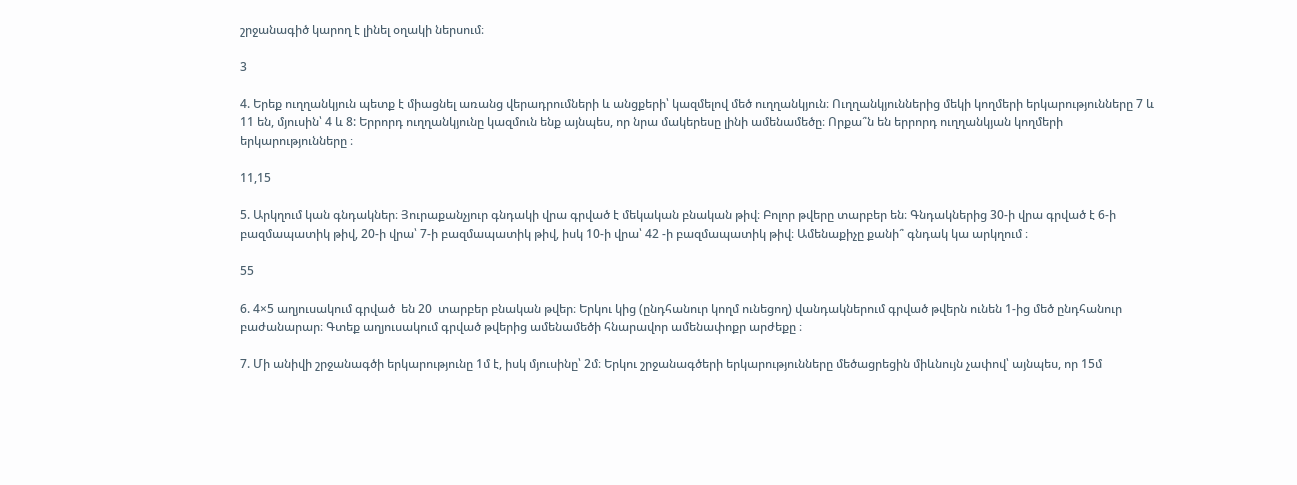շրջանագիծ կարող է լինել օղակի ներսում։

3

4. Երեք ուղղանկյուն պետք է միացնել առանց վերադրումների և անցքերի՝ կազմելով մեծ ուղղանկյուն։ Ուղղանկյուններից մեկի կողմերի երկարությունները 7 և 11 են, մյուսին՝ 4 և 8: Երրորդ ուղղանկյունը կազմուն ենք այնպես, որ նրա մակերեսը լինի ամենամեծը։ Որքա՞ն են երրորդ ուղղանկյան կողմերի երկարությունները ։

11,15

5. Արկղում կան գնդակներ։ Յուրաքանչյուր գնդակի վրա գրված է մեկական բնական թիվ։ Բոլոր թվերը տարբեր են։ Գնդակներից 30-ի վրա գրված է 6-ի բազմապատիկ թիվ, 20-ի վրա՝ 7-ի բազմապատիկ թիվ, իսկ 10-ի վրա՝ 42 -ի բազմապատիկ թիվ։ Ամենաքիչը քանի՞ գնդակ կա արկղում ։

55

6. 4×5 աղյուսակում գրված  են 20  տարբեր բնական թվեր։ Երկու կից (ընդհանուր կողմ ունեցող) վանդակներում գրված թվերն ունեն 1-ից մեծ ընդհանուր բաժանարար։ Գտեք աղյուսակում գրված թվերից ամենամեծի հնարավոր ամենափոքր արժեքը ։

7. Մի անիվի շրջանագծի երկարությունը 1մ է, իսկ մյուսինը՝ 2մ։ Երկու շրջանագծերի երկարությունները մեծացրեցին միևնույն չափով՝ այնպես, որ 15մ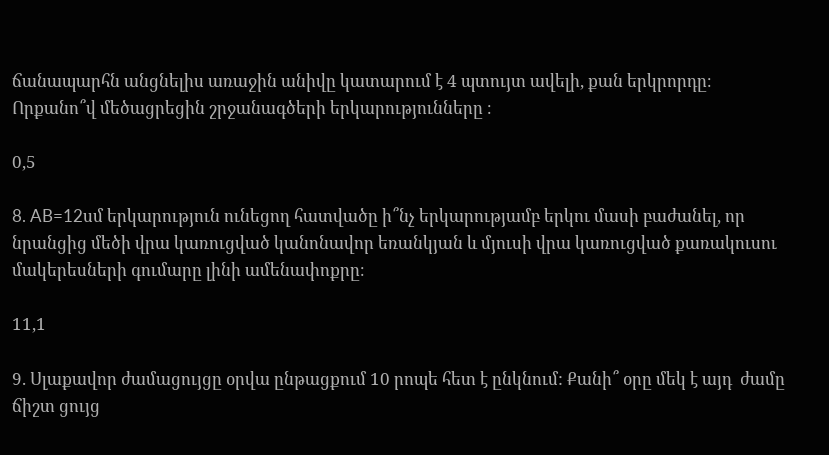ճանապարհն անցնելիս առաջին անիվը կատարում է 4 պտույտ ավելի, քան երկրորդը։ Որքանո՞վ մեծացրեցին շրջանագծերի երկարությունները ։

0,5

8. AB=12սմ երկարություն ունեցող հատվածը ի՞նչ երկարությամբ երկու մասի բաժանել, որ նրանցից մեծի վրա կառուցված կանոնավոր եռանկյան և մյուսի վրա կառուցված քառակուսու մակերեսների գումարը լինի ամենափոքրը։

11,1

9. Սլաքավոր ժամացույցը օրվա ընթացքում 10 րոպե հետ է ընկնում: Քանի՞ օրը մեկ է այդ  ժամը ճիշտ ցույց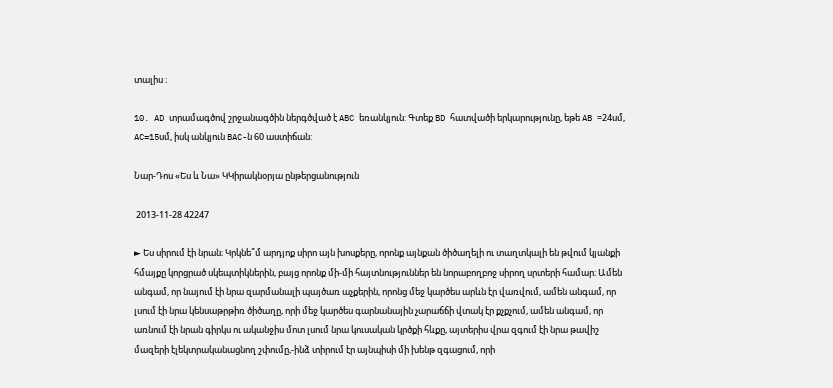տալիս ։

10. AD տրամագծով շրջանագծին ներգծված է ABC եռանկյուն: Գտեք BD հատվածի երկարությունը, եթե AB =24սմ, AC=15սմ, իսկ անկյուն BAC-ն 60 աստիճան:

Նար-Դոս «Ես և Նա» ԿԿիրակնօրյա ընթերցանություն

 2013-11-28 42247

► Ես սիրում էի նրան։ Կրկնե՞մ արդյոք սիրո այն խոսքերը, որոնք այնքան ծիծաղելի ու տաղտկալի են թվում կյանքի հմայքը կորցրած սկեպտիկներին, բայց որոնք մի-մի հայտնություններ են նորաբողբոջ սիրող սրտերի համար։ Ամեն անգամ, որ նայում էի նրա զարմանալի պայծառ աչքերին, որոնց մեջ կարծես արևն էր վառվում, ամեն անգամ, որ լսում էի նրա կենսաթրթիռ ծիծաղը, որի մեջ կարծես գարնանային չարաճճի վտակ էր քչքչում, ամեն անգամ, որ առնում էի նրան գիրկս ու ականջիս մոտ լսում նրա կուսական կրծքի հևքը, այտերիս վրա զգում էի նրա թավիշ մազերի էլեկտրականացնող շփումը,-ինձ տիրում էր այնպիսի մի խենթ զգացում, որի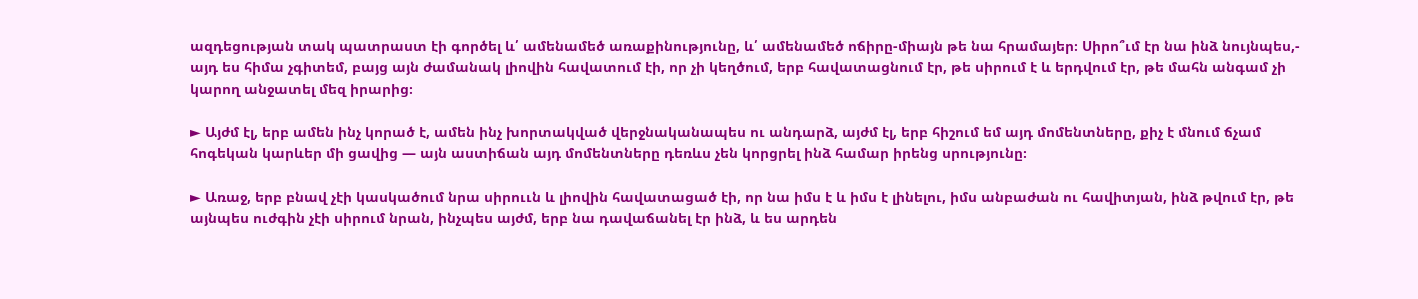ազդեցության տակ պատրաստ էի գործել և՛ ամենամեծ առաքինությունը, և՛ ամենամեծ ոճիրը-միայն թե նա հրամայեր։ Սիրո՞ւմ էր նա ինձ նույնպես,- այդ ես հիմա չգիտեմ, բայց այն ժամանակ լիովին հավատում էի, որ չի կեղծում, երբ հավատացնում էր, թե սիրում է և երդվում էր, թե մահն անգամ չի կարող անջատել մեզ իրարից։

► Այժմ էլ, երբ ամեն ինչ կորած է, ամեն ինչ խորտակված վերջնականապես ու անդարձ, այժմ էլ, երբ հիշում եմ այդ մոմենտները, քիչ է մնում ճչամ հոգեկան կարևեր մի ցավից — այն աստիճան այդ մոմենտները դեռևս չեն կորցրել ինձ համար իրենց սրությունը։

► Առաջ, երբ բնավ չէի կասկածում նրա սիրոււն և լիովին հավատացած էի, որ նա իմս է և իմս է լինելու, իմս անբաժան ու հավիտյան, ինձ թվում էր, թե այնպես ուժգին չէի սիրում նրան, ինչպես այժմ, երբ նա դավաճանել էր ինձ, և ես արդեն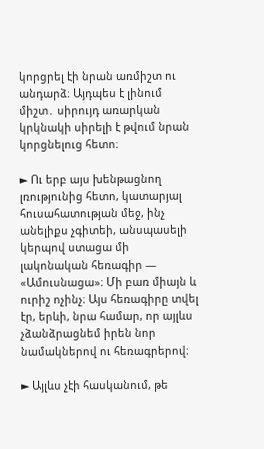կորցրել էի նրան առմիշտ ու անդարձ։ Այդպես է լինում միշտ․ սիրույդ առարկան կրկնակի սիրելի է թվում նրան կորցնելուց հետո։

► Ու երբ այս խենթացնող լռությունից հետո, կատարյալ հուսահատության մեջ, ինչ անելիքս չգիտեի, անսպասելի կերպով ստացա մի լակոնական հեռագիր — «Ամուսնացա»։ Մի բառ միայն և ուրիշ ոչինչ։ Այս հեռագիրը տվել էր, երևի, նրա համար, որ այլևս չձանձրացնեմ իրեն նոր նամակներով ու հեռագրերով։

► Այլևս չէի հասկանում, թե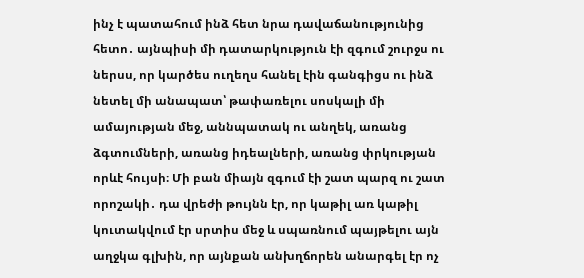ինչ է պատահում ինձ հետ նրա դավաճանությունից հետո․ այնպիսի մի դատարկություն էի զգում շուրջս ու ներսս, որ կարծես ուղեղս հանել էին գանգիցս ու ինձ նետել մի անապատ՝ թափառելու սոսկալի մի ամայության մեջ, աննպատակ ու անղեկ, առանց ձգտումների, առանց իդեալների, առանց փրկության որևէ հույսի։ Մի բան միայն զգում էի շատ պարզ ու շատ որոշակի․ դա վրեժի թույնն էր, որ կաթիլ առ կաթիլ կուտակվում էր սրտիս մեջ և սպառնում պայթելու այն աղջկա գլխին, որ այնքան անխղճորեն անարգել էր ոչ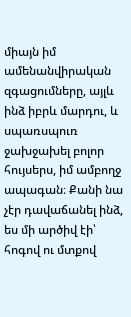միայն իմ ամենանվիրական զգացումները, այլև ինձ իբրև մարդու, և սպառսպուռ ջախջախել բոլոր հույսերս, իմ ամբողջ ապագան։ Քանի նա չէր դավաճանել ինձ, ես մի արծիվ էի՝ հոգով ու մտքով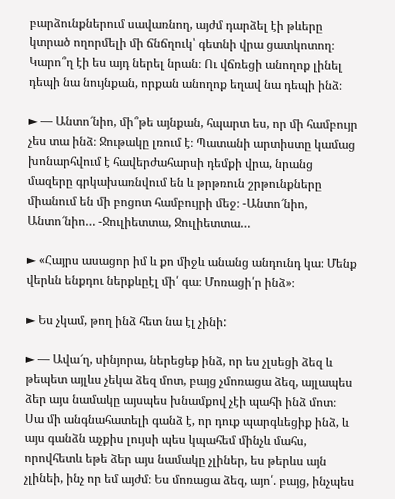բարձունքներում սավառնող, այժմ դարձել էի թևերը կտրած ողորմելի մի ճնճղուկ՝ գետնի վրա ցատկոտող։ Կարո՞ղ էի ես այդ ներել նրան։ Ու վճռեցի անողոք լինել դեպի նա նույնքան, որքան անողոք եղավ նա դեպի ինձ։

► — Անտո՜նիո, մի՞թե այնքան, հպարտ ես, որ մի համբույր չես տա ինձ։ Ջութակը լռում է։ Պատանի արտիստը կամաց խոնարհվում է հավերժահարսի դեմքի վրա, նրանց մազերը գրկախառնվում են և թրթռուն շրթունքները միանում են մի բոցոտ համբույրի մեջ։ -Անտո՜նիո, Անտո՜նիո… -Ջուլիետտա, Ջուլիետտա…

► «Հայրս ասացոր իմ և քո միջև անանց անդունդ կա։ Մենք վերևն ենքդու ներքևըէլ մի՛ գա։ Մոռացի՛ր ինձ»։

► Ես չկամ, թող ինձ հետ նա էլ չինի:

► — Ավա՜ղ, սինյորա, ներեցեք ինձ, որ ես չլսեցի ձեզ և թեպետ այլևս չեկա ձեզ մոտ, բայց չմոռացա ձեզ, այլապես ձեր այս նամակը այսպես խնամքով չէի պահի ինձ մոտ։ Սա մի անգնահատելի գանձ է, որ դուք պարգևեցիք ինձ, և այս գանձն աչքիս լույսի պես կպահեմ մինչև մահս, որովհետև եթե ձեր այս նամակը չլիներ, ես թերևս այն չլինեի, ինչ որ եմ այժմ։ Ես մոռացա ձեզ, այո՛. բայց, ինչպես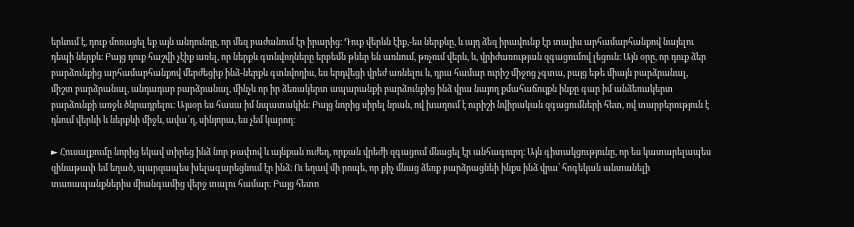երևում է, դուք մոռացել եք այն անդունդը, որ մեզ բաժանում էր իրարից։ Դուք վերևն էիք,-ես ներքևը, և այդ ձեզ իրավունք էր տալիս արհամարհանքով նայելու դեպի ներքև։ Բայց դուք հաշվի չէիք առել, որ ներքև գտնվողները երբեմն թևեր են առնում, թռչում վերև, և, վրիժառության զգացումով լեցուն։ Այն օրը, որ դուք ձեր բարձունքից արհամարհանքով մերժեցիք ինձ-ներքև գտնվողիս, ես երդվեցի վրեժ առնելու և, դրա համար ուրիշ միջոց չգտա, բայց եթե միայն բարձրանալ, միշտ բարձրանալ, անդադար բարձրանալ, մինչև որ իր ձեռակերտ ապարանքի բարձունքից ինձ վրա նայող քմահաճույքն ինքը գար իմ անձեռակերտ բարձունքի առջև ծնրադրելու։ Այսօր ես հասա իմ նպատակին։ Բայց նորից սիրել նրան, ով խաղում է ուրիշի նվիրական զգացումների հետ, ով տարբերություն է դնում վերևի և ներքևի միջև, ավա՜ղ, սինյորա, ես չեմ կարող։

► Հուսալքումը նորից եկավ տիրեց ինձ նոր թափով և այնքան ուժեղ, որքան վրեժի զգացում մնացել էր անհագուրդ։ Այն գիտակցությունը, որ ես կատարելապես զինաթափ եմ եղած, պարզապես խելագարեցնում էր ինձ։ Ու եղավ մի րոպե, որ քիչ մնաց ձեռք բարձրացնեի ինքս ինձ վրա՝ հոգեկան անտանելի տառապանքներիս միանգամից վերջ տալու համար։ Բայց հետո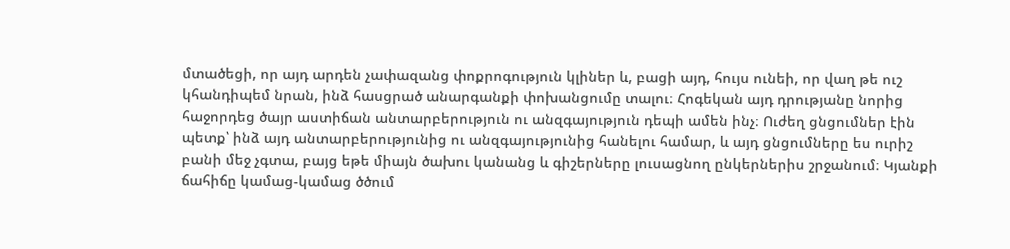մտածեցի, որ այդ արդեն չափազանց փոքրոգություն կլիներ և, բացի այդ, հույս ունեի, որ վաղ թե ուշ կհանդիպեմ նրան, ինձ հասցրած անարգանքի փոխանցումը տալու։ Հոգեկան այդ դրությանը նորից հաջորդեց ծայր աստիճան անտարբերություն ու անզգայություն դեպի ամեն ինչ։ Ուժեղ ցնցումներ էին պետք՝ ինձ այդ անտարբերությունից ու անզգայությունից հանելու համար, և այդ ցնցումները ես ուրիշ բանի մեջ չգտա, բայց եթե միայն ծախու կանանց և գիշերները լուսացնող ընկերներիս շրջանում։ Կյանքի ճահիճը կամաց-կամաց ծծում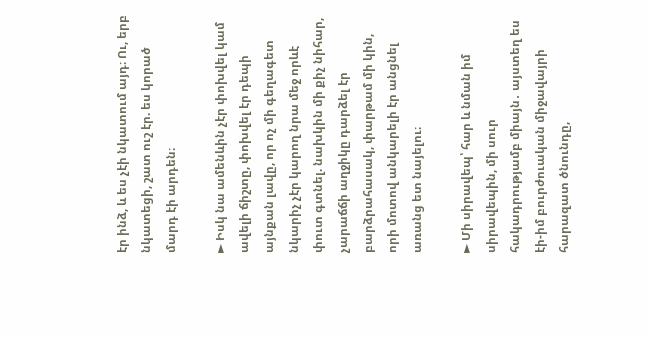էր ինձ, և ես չէի նկատում այդ։ Ու, երբ նկատեցի, շատ ուշ էր. ես կորած մարդ էի արդեն։

► Իսկ նա ամենևին չէր փոխվել կամ ավելի ճիշտը, փոխվել էր դեպի այնքան լավը, որ ոչ մի գեղագետ նկարիչ չէր կարող նրա մեջ որևէ փուտ գտնել. նախկին մի քիչ նիհար, չարաճճի աղջիկը դարձել էր բարձրահասակ, փարթամ մի կին, որի մոտով անկարելի էր անցնել առանց ետ նայելու։

► Մի սիրավեպ՝ հար և նման իմ սիրավեպին, մի սուր հակադրությամբ միայն․ այստեղ ես էի-իմ բուրժուական միջավայրի հարազատ ծնունդը,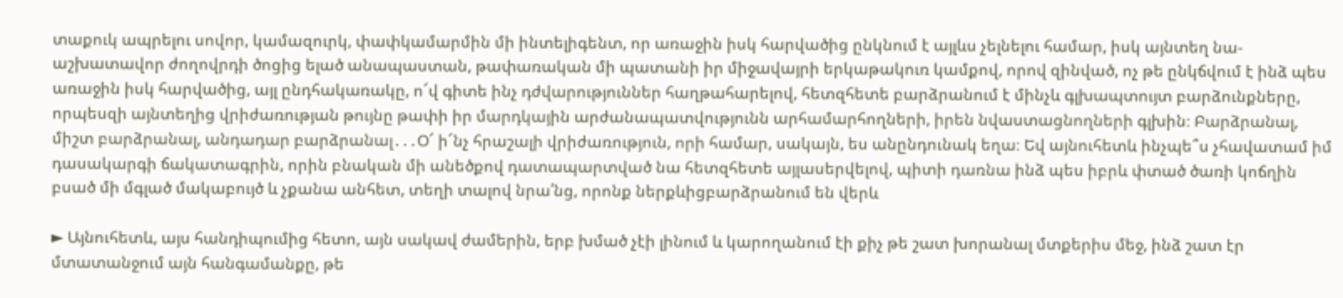տաքուկ ապրելու սովոր, կամազուրկ, փափկամարմին մի ինտելիգենտ, որ առաջին իսկ հարվածից ընկնում է այլևս չելնելու համար, իսկ այնտեղ նա-աշխատավոր ժողովրդի ծոցից ելած անապաստան, թափառական մի պատանի իր միջավայրի երկաթակուռ կամքով, որով զինված, ոչ թե ընկճվում է ինձ պես առաջին իսկ հարվածից, այլ ընդհակառակը, ո՜վ գիտե ինչ դժվարություններ հաղթահարելով, հետզհետե բարձրանում է մինչև գլխապտույտ բարձունքները, որպեսզի այնտեղից վրիժառության թույնը թափի իր մարդկային արժանապատվությունն արհամարհողների, իրեն նվաստացնողների գլխին։ Բարձրանալ, միշտ բարձրանալ, անդադար բարձրանալ․․․Օ՜ ի՜նչ հրաշալի վրիժառություն, որի համար, սակայն, ես անընդունակ եղա։ Եվ այնուհետև ինչպե՞ս չհավատամ իմ դասակարգի ճակատագրին, որին բնական մի անեծքով դատապարտված նա հետզհետե այլասերվելով, պիտի դառնա ինձ պես իբրև փտած ծառի կոճղին բսած մի մգլած մակաբույծ և չքանա անհետ, տեղի տալով նրա՛նց, որոնք ներքևիցբարձրանում են վերև

► Այնուհետև, այս հանդիպումից հետո, այն սակավ ժամերին, երբ խմած չէի լինում և կարողանում էի քիչ թե շատ խորանալ մտքերիս մեջ, ինձ շատ էր մտատանջում այն հանգամանքը, թե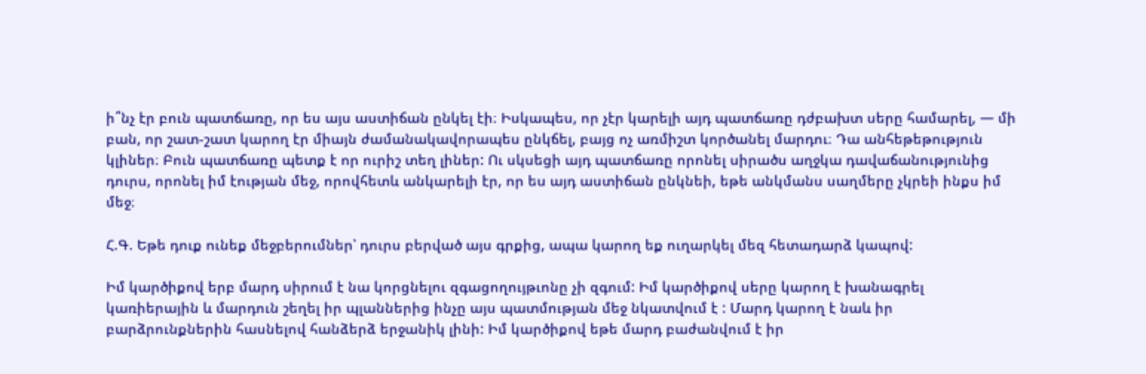ի՞նչ էր բուն պատճառը, որ ես այս աստիճան ընկել էի։ Իսկապես, որ չէր կարելի այդ պատճառը դժբախտ սերը համարել, — մի բան, որ շատ-շատ կարող էր միայն ժամանակավորապես ընկճել, բայց ոչ առմիշտ կործանել մարդու։ Դա անհեթեթություն կլիներ։ Բուն պատճառը պետք է որ ուրիշ տեղ լիներ: Ու սկսեցի այդ պատճառը որոնել սիրածս աղջկա դավաճանությունից դուրս, որոնել իմ էության մեջ, որովհետև անկարելի էր, որ ես այդ աստիճան ընկնեի, եթե անկմանս սաղմերը չկրեի ինքս իմ մեջ։

Հ.Գ. Եթե դուք ունեք մեջբերումներ՝ դուրս բերված այս գրքից, ապա կարող եք ուղարկել մեզ հետադարձ կապով:

Իմ կարծիքով երբ մարդ սիրում է նա կորցնելու զգացողույթւոնը չի զգում: Իմ կարծիքով սերը կարող է խանագրել կառիերային և մարդուն շեղել իր պլաններից ինչը այս պատմության մեջ նկատվում է : Մարդ կարող է նաև իր բարձրունքներին հասնելով հանձերձ երջանիկ լինի: Իմ կարծիքով եթե մարդ բաժանվում է իր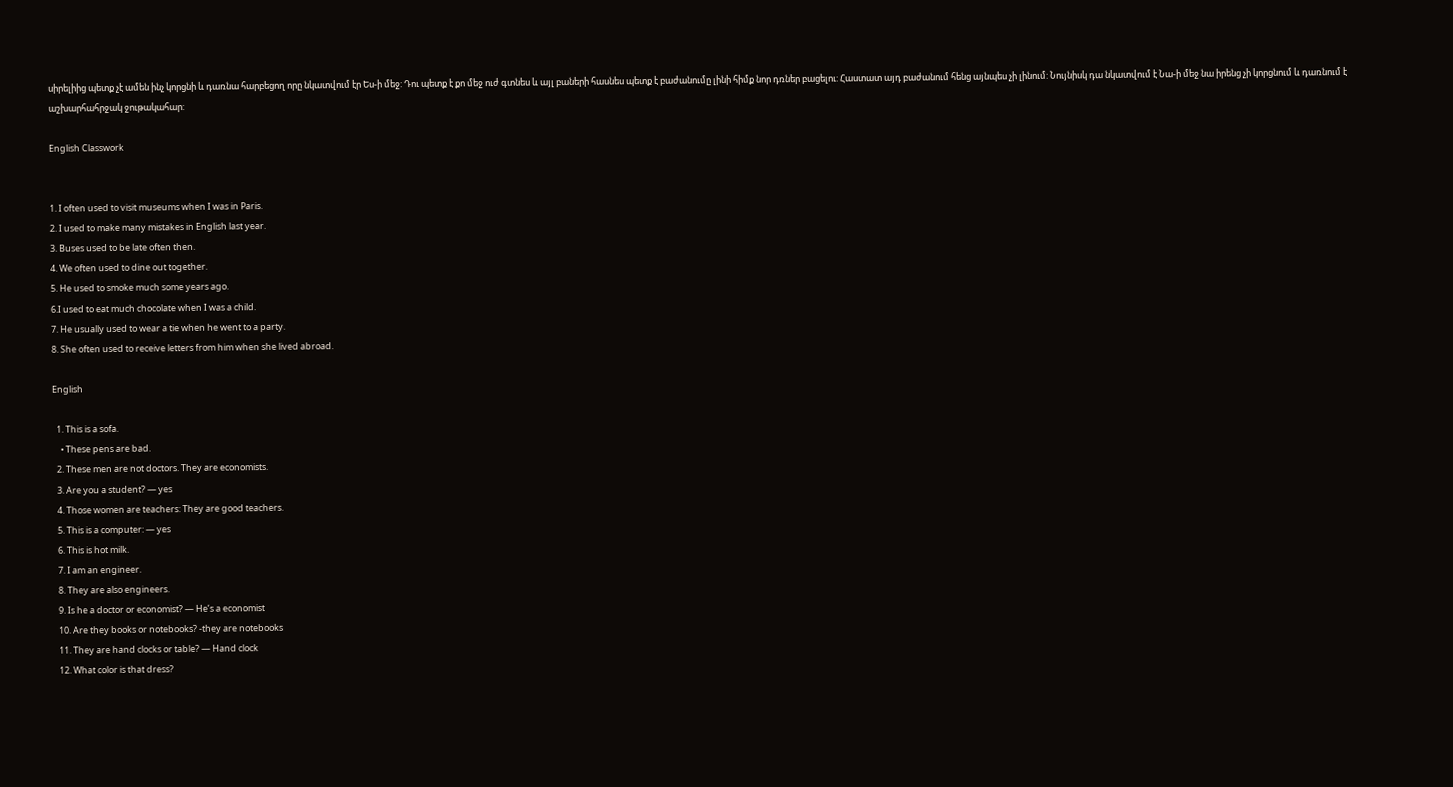սիրելիից պետք չէ ամեն ինչ կորցնի և դառնա հարբեցող որը նկատվում էր Ես-ի մեջ: Դու պետք է քո մեջ ուժ գտնես և այլ բաների հասնես պետք է բաժանումը լինի հիմք նոր դռներ բացելու: Հաստատ այդ բաժանում հենց այնպես չի լինում: Նույնիսկ դա նկատվում է Նա-ի մեջ նա իրենց չի կորցնում և դառնում է աշխարհահրջակ ջութակահար:

English Classwork


1. I often used to visit museums when I was in Paris.
2. I used to make many mistakes in English last year.
3. Buses used to be late often then.
4. We often used to dine out together.
5. He used to smoke much some years ago.
6.I used to eat much chocolate when I was a child.
7. He usually used to wear a tie when he went to a party.
8. She often used to receive letters from him when she lived abroad.

English

  1. This is a sofa.
    • These pens are bad.
  2. These men are not doctors. They are economists.
  3. Are you a student? — yes
  4. Those women are teachers: They are good teachers.
  5. This is a computer: — yes
  6. This is hot milk.
  7. I am an engineer.
  8. They are also engineers.
  9. Is he a doctor or economist? — He’s a economist
  10. Are they books or notebooks? -they are notebooks
  11. They are hand clocks or table? — Hand clock
  12. What color is that dress?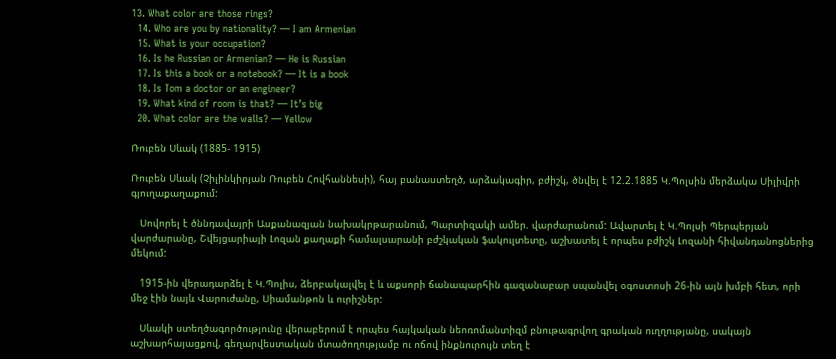13. What color are those rings?
  14. Who are you by nationality? — I am Armenian
  15. What is your occupation?
  16. Is he Russian or Armenian? — He is Russian
  17. Is this a book or a notebook? — It is a book
  18. Is Tom a doctor or an engineer?
  19. What kind of room is that? — It’s big
  20. What color are the walls? — Yellow

Ռուբեն Սևակ (1885- 1915)

Ռուբեն Սևակ (Չիլինկիրյան Ռուբեն Հովհաննեսի), հայ բանաստեղծ, արձակագիր, բժիշկ, ծնվել է 12.2.1885 Կ.Պոլսին մերձակա Սիլիվրի գյուղաքաղաքում:

   Սովորել է ծննդավայրի Ասքանազյան նախակրթարանում, Պարտիզակի ամեր. վարժարանում: Ավարտել է Կ.Պոլսի Պերպերյան վարժարանը, Շվեյցարիայի Լոզան քաղաքի համալսարանի բժշկական ֆակուլտետը, աշխատել է որպես բժիշկ Լոզանի հիվանդանոցներից մեկում:

   1915-ին վերադարձել է Կ.Պոլիս, ձերբակալվել է և աքսորի ճանապարհին գազանաբար սպանվել օգոստոսի 26-ին այն խմբի հետ, որի մեջ էին նայև Վարուժանը, Սիամանթոն և ուրիշներ:

   Սևակի ստեղծագործությունը վերաբերում է որպես հայկական նեոռոմանտիզմ բնութագրվող գրական ուղղությանը, սակայն աշխարհայացքով, գեղարվեստական մտածողությամբ ու ոճով ինքնուրույն տեղ է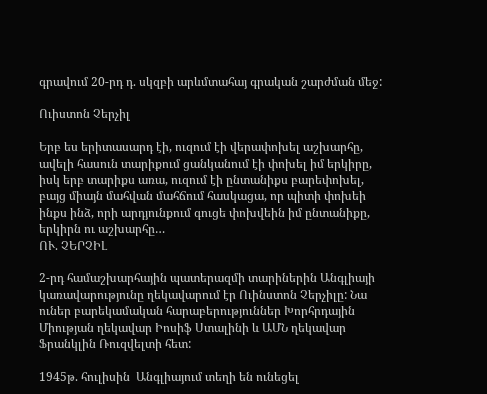գրավում 20-րդ դ. սկզբի արևմտահայ գրական շարժման մեջ:

Ուիստոն Չերչիլ

Երբ ես երիտասարդ էի, ուզում էի վերափոխել աշխարհը, ավելի հասուն տարիքում ցանկանում էի փոխել իմ երկիրը, իսկ երբ տարիքս առա, ուզում էի ընտանիքս բարեփոխել, բայց միայն մահվան մահճում հասկացա, որ պիտի փոխեի ինքս ինձ, որի արդյունքում գուցե փոխվեին իմ ընտանիքը, երկիրն ու աշխարհը…
ՈՒ. ՉԵՐՉԻԼ

2-րդ համաշխարհային պատերազմի տարիներին Անգլիայի կառավարությունը ղեկավարում էր Ուինստոն Չերչիլը: Նա ուներ բարեկամական հարաբերություններ Խորհրդային Միության ղեկավար Իոսիֆ Ստալինի և ԱՄՆ ղեկավար Ֆրանկլին Ռուզվելտի հետ:

1945թ. հուլիսին  Անգլիայում տեղի են ունեցել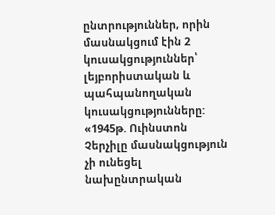ընտրություններ, որին մասնակցում էին 2 կուսակցություններ՝ լեյբորիստական և պահպանողական կուսակցությունները: «1945թ. Ուինստոն Չերչիլը մասնակցություն չի ունեցել նախընտրական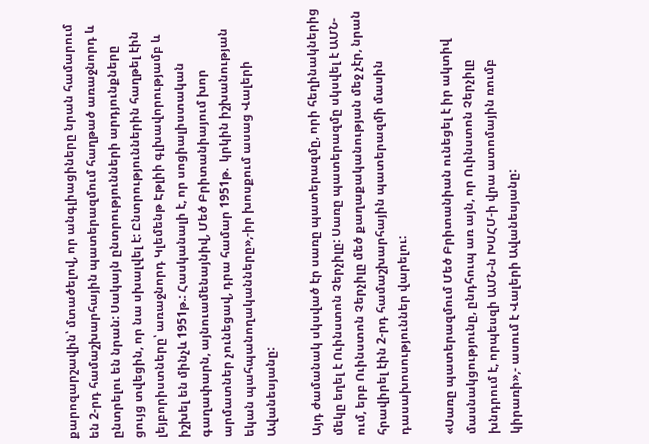քարոզարշավին՝ մտածելով, որ անգլիացիները նրան համարում են 2-րդ համաշխարհային պատերազմում հաղթած առաջնորդ և ընտրելու են նրան: Սակայն ընտրությունների արդյունքները ցույց տվեցին, որ նա սխալվել է: Ընտրություններին հաղթել էին լեյբորիստները՝ առաջնորդ Կլեմենթ Էթլիի գլխավորությամբ և իշխել են մինչև 1951թ.: Հասկանալի է, որ սոցիալիստական գաղափարն, այնուամենայնիվ, Մեծ Բրիտանիայում խոր արմատներ չունեցավ, դրա համար 1951թ.  կրկին իշխանության եկան պահպանողականները»,-իր խոսքում ասաց Վալերի Ավանեսյանը:

Այդ ժամանակ սկսված էր սառը պատերազմը, որի հեղինակներից մեկը եղել է Ուինստոն Չերչիլը: Սառը պատերազմը սկսվել է ԱՄՆ-ում, երբ Ուինստոն Չերչիլը մեծ քաղաքականության մեջ չէր, նրան հրավիրել էին 2-րդ համաշխարհային պատերազմի մասին դասախոսություններ վարելու:

«Սառը պատերազմում Մեծ Բրիտանիան ունեցել է իր ակտիվ մասնակցությունը, ընդհուպ առ այն, որ Ուինստոն Չերչիլը խնդրում է, որպեսզի ԱՄՆ-ն ԽՍՀՄ-ի վրա ատոմային ռումբ կիրառի»,- ասում է Վալերի Ավանեսյանը: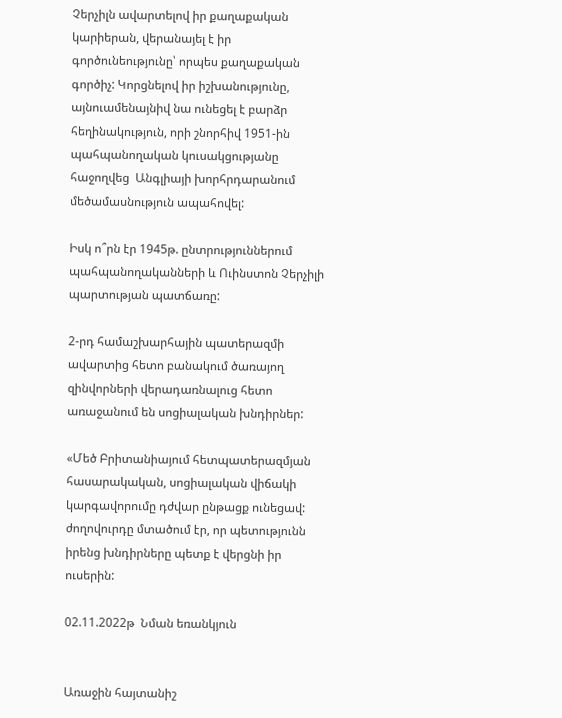Չերչիլն ավարտելով իր քաղաքական կարիերան, վերանայել է իր գործունեությունը՝ որպես քաղաքական գործիչ: Կորցնելով իր իշխանությունը, այնուամենայնիվ նա ունեցել է բարձր հեղինակություն, որի շնորհիվ 1951-ին պահպանողական կուսակցությանը հաջողվեց  Անգլիայի խորհրդարանում մեծամասնություն ապահովել:

Իսկ ո՞րն էր 1945թ. ընտրություններում պահպանողականների և Ուինստոն Չերչիլի պարտության պատճառը:

2-րդ համաշխարհային պատերազմի ավարտից հետո բանակում ծառայող զինվորների վերադառնալուց հետո առաջանում են սոցիալական խնդիրներ:

«Մեծ Բրիտանիայում հետպատերազմյան հասարակական, սոցիալական վիճակի կարգավորումը դժվար ընթացք ունեցավ: ժողովուրդը մտածում էր, որ պետությունն իրենց խնդիրները պետք է վերցնի իր ուսերին:

02.11.2022թ  Նման եռանկյուն


Առաջին հայտանիշ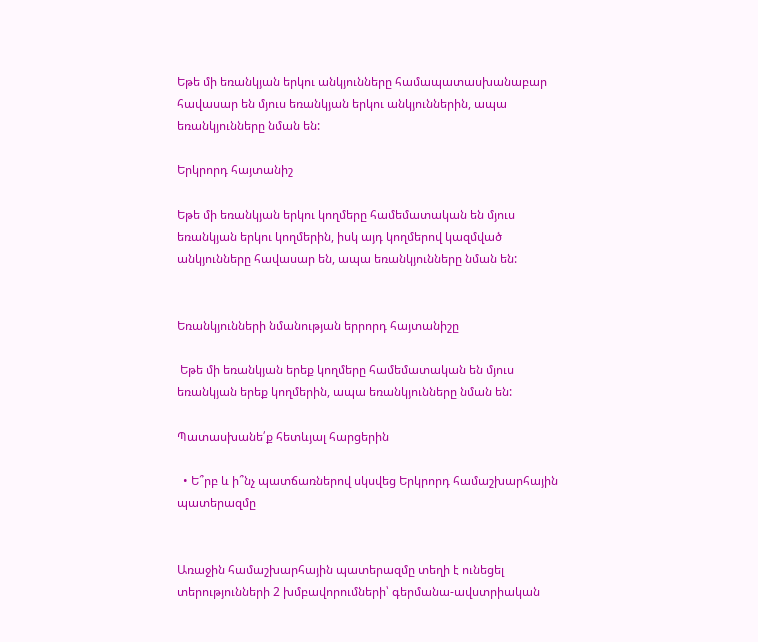Եթե մի եռանկյան երկու անկյունները համապատասխանաբար հավասար են մյուս եռանկյան երկու անկյուններին, ապա եռանկյունները նման են:

Երկրորդ հայտանիշ

Եթե մի եռանկյան երկու կողմերը համեմատական են մյուս եռանկյան երկու կողմերին, իսկ այդ կողմերով կազմված անկյունները հավասար են, ապա եռանկյունները նման են:


Եռանկյունների նմանության երրորդ հայտանիշը

 Եթե մի եռանկյան երեք կողմերը համեմատական են մյուս եռանկյան երեք կողմերին, ապա եռանկյունները նման են:

Պատասխանե՛ք հետևյալ հարցերին

  • Ե՞րբ և ի՞նչ պատճառներով սկսվեց Երկրորդ համաշխարհային պատերազմը


Առաջին համաշխարհային պատերազմը տեղի է ունեցել տերությունների 2 խմբավորումների՝ գերմանա-ավստրիական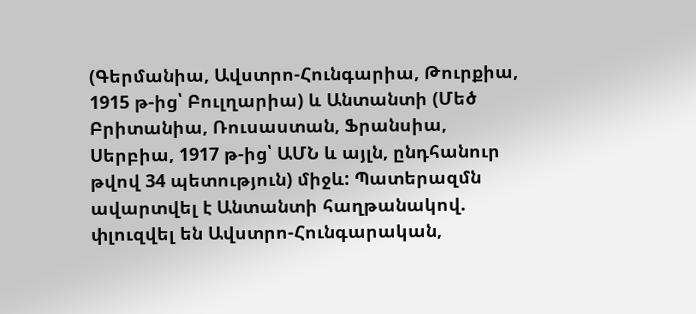(Գերմանիա, Ավստրո-Հունգարիա, Թուրքիա, 1915 թ-ից՝ Բուլղարիա) և Անտանտի (Մեծ Բրիտանիա, Ռուսաստան, Ֆրանսիա, Սերբիա, 1917 թ-ից՝ ԱՄՆ և այլն, ընդհանուր թվով 34 պետություն) միջև: Պատերազմն ավարտվել է Անտանտի հաղթանակով. փլուզվել են Ավստրո-Հունգարական,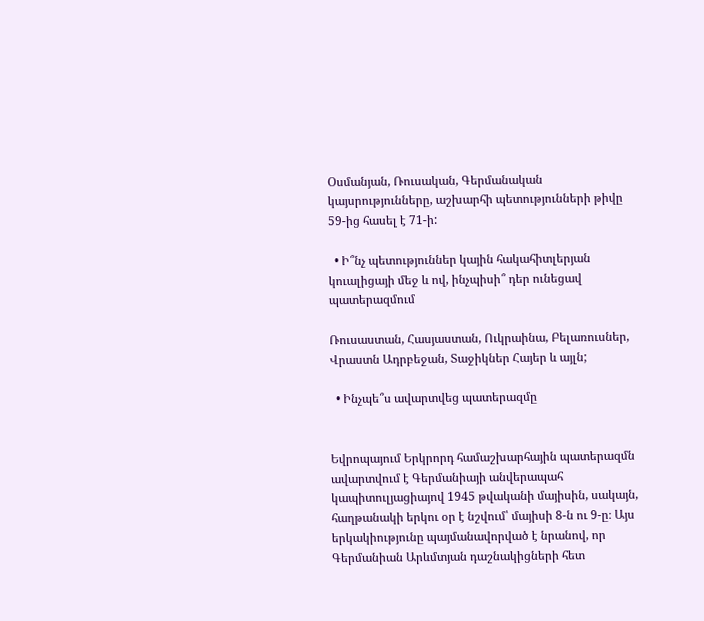Օսմանյան, Ռուսական, Գերմանական կայսրությունները, աշխարհի պետությունների թիվը 59-ից հասել է 71-ի:

  • Ի՞նչ պետություններ կային հակահիտլերյան կուալիցայի մեջ և ով, ինչպիսի՞ դեր ունեցավ պատերազմում

Ռուսաստան, Հասյաստան, Ուկրաինա, Բելառուսներ, Վրաստն Ադրբեջան, Տաջիկներ Հայեր և այլն;

  • Ինչպե՞ս ավարտվեց պատերազմը


Եվրոպայում Երկրորդ համաշխարհային պատերազմն ավարտվում է Գերմանիայի անվերապահ կապիտուլյացիայով 1945 թվականի մայիսին, սակայն, հաղթանակի երկու օր է նշվում՝ մայիսի 8-ն ու 9-ը։ Այս երկակիությունը պայմանավորված է նրանով, որ Գերմանիան Արևմտյան դաշնակիցների հետ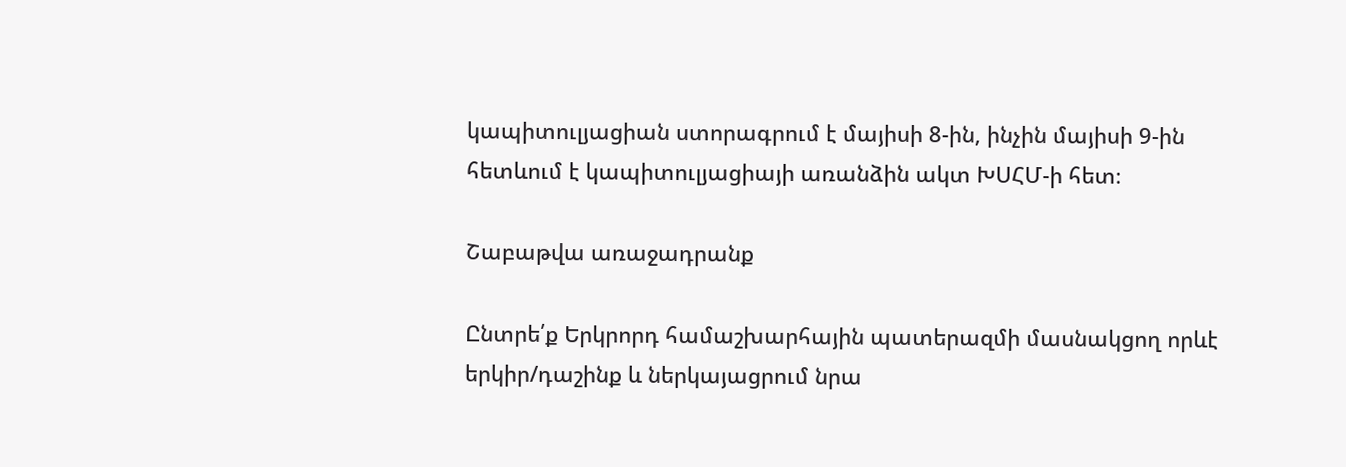կապիտուլյացիան ստորագրում է մայիսի 8-ին, ինչին մայիսի 9-ին հետևում է կապիտուլյացիայի առանձին ակտ ԽՍՀՄ-ի հետ։

Շաբաթվա առաջադրանք

Ընտրե՛ք Երկրորդ համաշխարհային պատերազմի մասնակցող որևէ երկիր/դաշինք և ներկայացրում նրա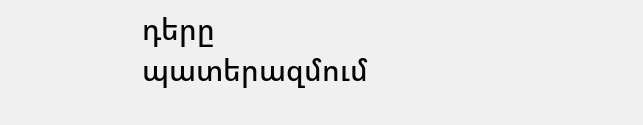դերը պատերազմում